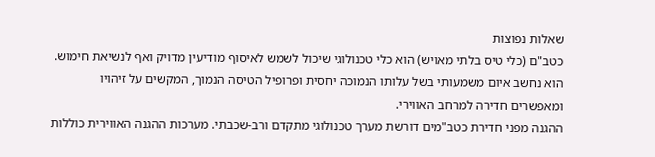שאלות נפוצות
כטב"ם (כלי טיס בלתי מאויש) הוא כלי טכנולוגי שיכול לשמש לאיסוף מודיעין מדויק ואף לנשיאת חימוש. הוא נחשב איום משמעותי בשל עלותו הנמוכה יחסית ופרופיל הטיסה הנמוך, המקשים על זיהויו ומאפשרים חדירה למרחב האווירי.
ההגנה מפני חדירת כטב"מים דורשת מערך טכנולוגי מתקדם ורב-שכבתי. מערכות ההגנה האווירית כוללות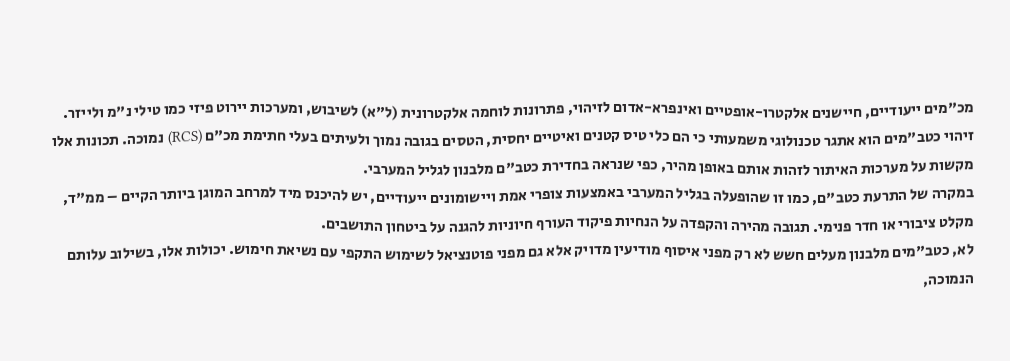מכ"מים ייעודיים, חיישנים אלקטרו-אופטיים ואינפרא-אדום לזיהוי, פתרונות לוחמה אלקטרונית (ל"א) לשיבוש, ומערכות יירוט פיזי כמו טילי נ"מ ולייזר.
זיהוי כטב"מים הוא אתגר טכנולוגי משמעותי כי הם כלי טיס קטנים ואיטיים יחסית, הטסים בגובה נמוך ולעיתים בעלי חתימת מכ"ם (RCS) נמוכה. תכונות אלו מקשות על מערכות האיתור לזהות אותם באופן מהיר, כפי שנראה בחדירת כטב"ם מלבנון לגליל המערבי.
במקרה של התרעת כטב"ם, כמו זו שהופעלה בגליל המערבי באמצעות צופרי אמת ויישומונים ייעודיים, יש להיכנס מיד למרחב המוגן ביותר הקיים – ממ"ד, מקלט ציבורי או חדר פנימי. תגובה מהירה והקפדה על הנחיות פיקוד העורף חיוניות להגנה על ביטחון התושבים.
לא, כטב"מים מלבנון מעלים חשש לא רק מפני איסוף מודיעין מדויק אלא גם מפני פוטנציאל לשימוש התקפי עם נשיאת חימוש. יכולות אלו, בשילוב עלותם הנמוכה,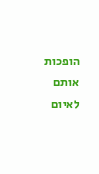הופכות אותם לאיום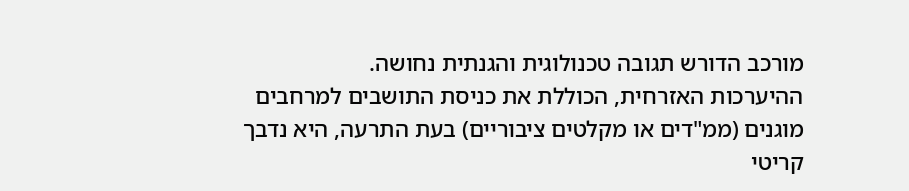מורכב הדורש תגובה טכנולוגית והגנתית נחושה.
ההיערכות האזרחית, הכוללת את כניסת התושבים למרחבים מוגנים (ממ"דים או מקלטים ציבוריים) בעת התרעה, היא נדבך קריטי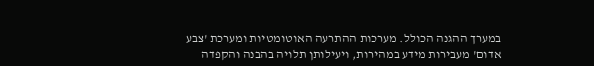במערך ההגנה הכולל. מערכות ההתרעה האוטומטיות ומערכת 'צבע אדום' מעבירות מידע במהירות, ויעילותן תלויה בהבנה והקפדה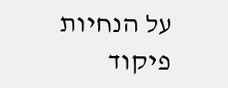על הנחיות פיקוד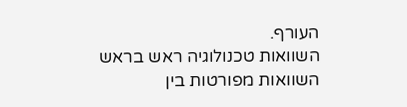העורף.
השוואות טכנולוגיה ראש בראש
השוואות מפורטות בין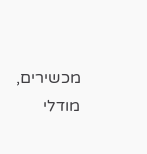מכשירים, מודלי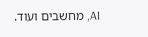AI, מחשבים ועוד.